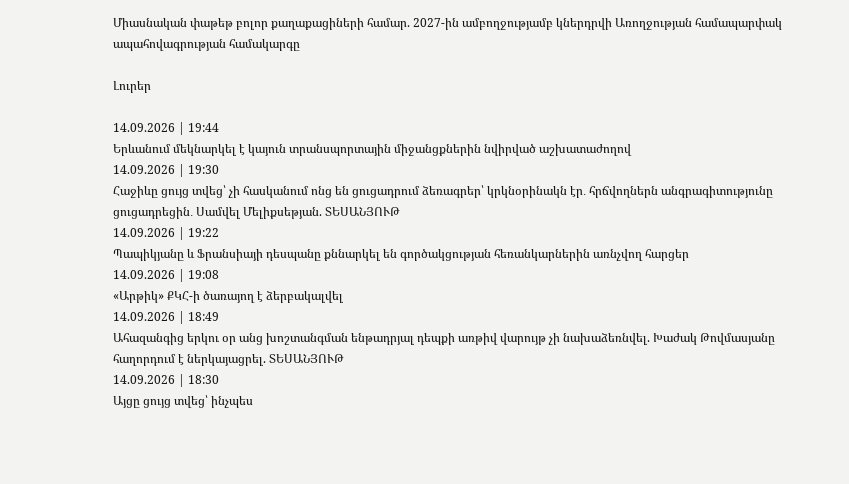Միասնական փաթեթ բոլոր քաղաքացիների համար. 2027-ին ամբողջությամբ կներդրվի Առողջության համապարփակ ապահովագրության համակարգը

Լուրեր

14.09.2026 | 19:44
Երևանում մեկնարկել է կայուն տրանսպորտային միջանցքներին նվիրված աշխատաժողով
14.09.2026 | 19:30
Հաջիևը ցույց տվեց՝ չի հասկանում ոնց են ցուցադրում ձեռագրեր՝ կրկնօրինակն էր․ հրճվողներն անգրագիտությունը ցուցադրեցին․ Սամվել Մելիքսեթյան. ՏԵՍԱՆՅՈՒԹ
14.09.2026 | 19:22
Պապիկյանը և Ֆրանսիայի դեսպանը քննարկել են գործակցության հեռանկարներին առնչվող հարցեր
14.09.2026 | 19:08
«Արթիկ» ՔԿՀ-ի ծառայող է ձերբակալվել
14.09.2026 | 18:49
Ահազանգից երկու օր անց խոշտանգման ենթադրյալ դեպքի առթիվ վարույթ չի նախաձեռնվել. Խաժակ Թովմասյանը հաղորդում է ներկայացրել. ՏԵՍԱՆՅՈՒԹ
14.09.2026 | 18:30
Այցը ցույց տվեց՝ ինչպես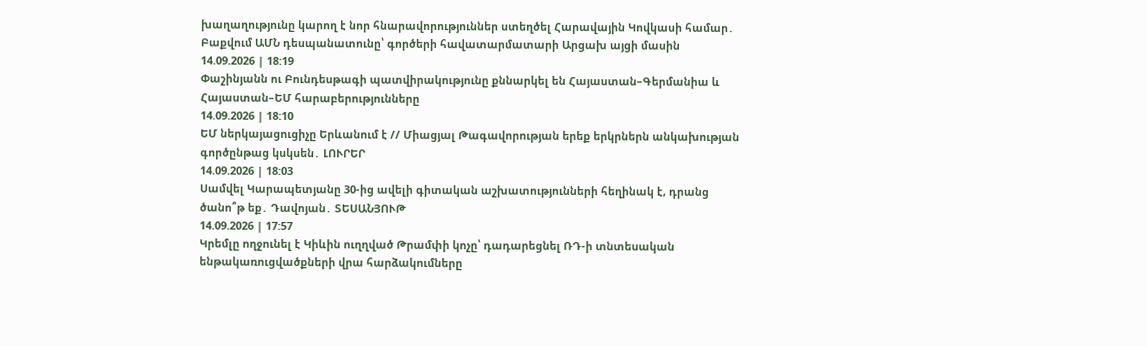խաղաղությունը կարող է նոր հնարավորություններ ստեղծել Հարավային Կովկասի համար․ Բաքվում ԱՄՆ դեսպանատունը՝ գործերի հավատարմատարի Արցախ այցի մասին
14.09.2026 | 18:19
Փաշինյանն ու Բունդեսթագի պատվիրակությունը քննարկել են Հայաստան–Գերմանիա և Հայաստան–ԵՄ հարաբերությունները
14.09.2026 | 18:10
ԵՄ ներկայացուցիչը Երևանում է // Միացյալ Թագավորության երեք երկրներն անկախության գործընթաց կսկսեն․ ԼՈՒՐԵՐ
14.09.2026 | 18:03
Սամվել Կարապետյանը 30-ից ավելի գիտական աշխատությունների հեղինակ է, դրանց ծանո՞թ եք․ Դավոյան․ ՏԵՍԱՆՅՈՒԹ
14.09.2026 | 17:57
Կրեմլը ողջունել է Կիևին ուղղված Թրամփի կոչը՝ դադարեցնել ՌԴ-ի տնտեսական ենթակառուցվածքների վրա հարձակումները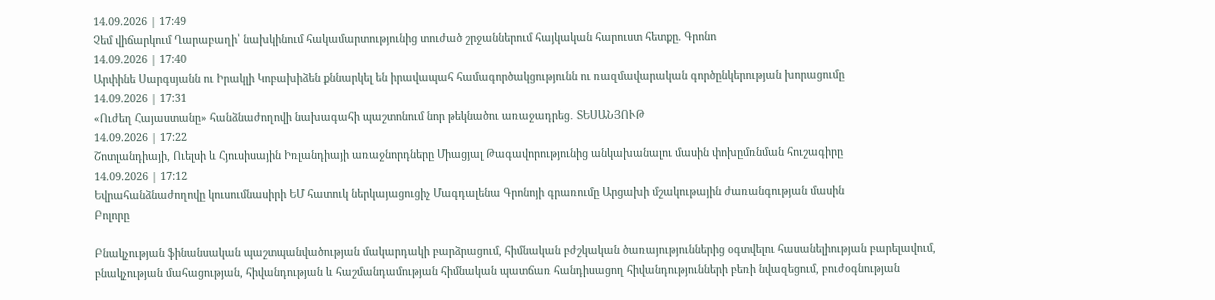14.09.2026 | 17:49
Չեմ վիճարկում Ղարաբաղի՝ նախկինում հակամարտությունից տուժած շրջաններում հայկական հարուստ հետքը. Գրոնո
14.09.2026 | 17:40
Արփինե Սարգսյանն ու Իրակլի Կոբախիձեն քննարկել են իրավապահ համագործակցությունն ու ռազմավարական գործընկերության խորացումը
14.09.2026 | 17:31
«Ուժեղ Հայաստանը» հանձնաժողովի նախագահի պաշտոնում նոր թեկնածու առաջադրեց․ ՏԵՍԱՆՅՈՒԹ
14.09.2026 | 17:22
Շոտլանդիայի, Ուելսի և Հյուսիսային Իռլանդիայի առաջնորդները Միացյալ Թագավորությունից անկախանալու մասին փոխըմռնման հուշագիրը
14.09.2026 | 17:12
Եվրահանձնաժողովը կուսումնասիրի ԵՄ հատուկ ներկայացուցիչ Մագդալենա Գրոնոյի գրառումը Արցախի մշակութային ժառանգության մասին
Բոլորը

Բնակչության ֆինանսական պաշտպանվածության մակարդակի բարձրացում, հիմնական բժշկական ծառայություններից օգտվելու հասանելիության բարելավում, բնակչության մահացության, հիվանդության և հաշմանդամության հիմնական պատճառ հանդիսացող հիվանդությունների բեռի նվազեցում, բուժօգնության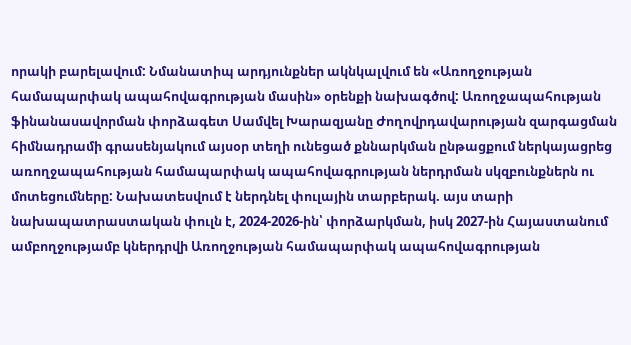որակի բարելավում: Նմանատիպ արդյունքներ ակնկալվում են «Առողջության համապարփակ ապահովագրության մասին» օրենքի նախագծով: Առողջապահության ֆինանասավորման փորձագետ Սամվել Խարազյանը Ժողովրդավարության զարգացման հիմնադրամի գրասենյակում այսօր տեղի ունեցած քննարկման ընթացքում ներկայացրեց առողջապահության համապարփակ ապահովագրության ներդրման սկզբունքներն ու մոտեցումները: Նախատեսվում է ներդնել փուլային տարբերակ. այս տարի նախապատրաստական փուլն է, 2024-2026-ին՝ փորձարկման, իսկ 2027-ին Հայաստանում ամբողջությամբ կներդրվի Առողջության համապարփակ ապահովագրության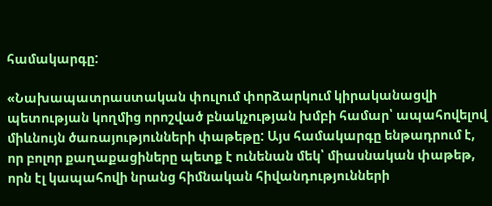համակարգը:

«Նախապատրաստական փուլում փորձարկում կիրականացվի պետության կողմից որոշված բնակչության խմբի համար՝ ապահովելով միևնույն ծառայությունների փաթեթը: Այս համակարգը ենթադրում է, որ բոլոր քաղաքացիները պետք է ունենան մեկ՝ միասնական փաթեթ, որն էլ կապահովի նրանց հիմնական հիվանդությունների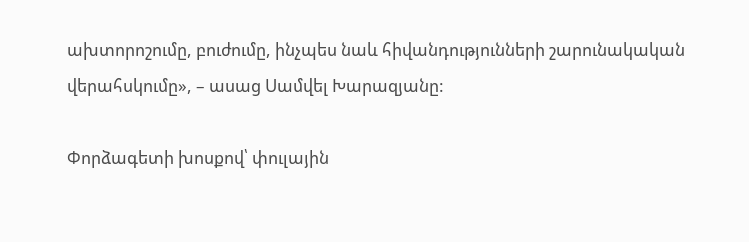ախտորոշումը, բուժումը, ինչպես նաև հիվանդությունների շարունակական վերահսկումը», – ասաց Սամվել Խարազյանը:

Փորձագետի խոսքով՝ փուլային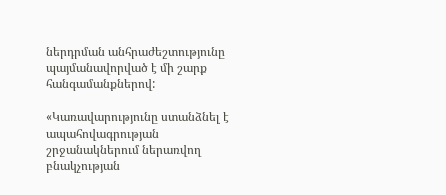ներդրման անհրաժեշտությունը պայմանավորված է մի շարք հանգամանքներով:

«Կառավարությունը ստանձնել է ապահովագրության շրջանակներում ներառվող բնակչության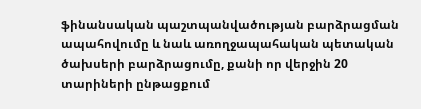ֆինանսական պաշտպանվածության բարձրացման ապահովումը և նաև առողջապահական պետական ծախսերի բարձրացումը, քանի որ վերջին 20 տարիների ընթացքում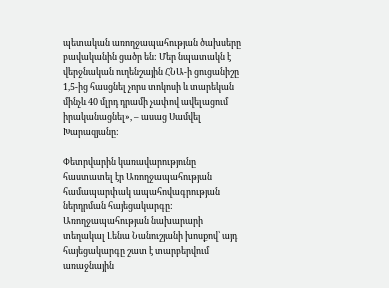պետական առողջապահության ծախսերը բավականին ցածր են: Մեր նպատակն է վերջնական ուղենշային ՀՆԱ-ի ցուցանիշը 1,5-ից հասցնել չորս տոկոսի և տարեկան մինչև 40 մլրդ դրամի չափով ավելացում իրականացնել», – ասաց Սամվել Խարազյանը:

Փետրվարին կառավարությունը հաստատել էր Առողջապահության համապարփակ ապահովագրության ներդրման հայեցակարգը: Առողջապահության նախարարի տեղակալ Լենա Նանուշյանի խոսքով՝ այդ հայեցակարգը շատ է տարբերվում առաջնային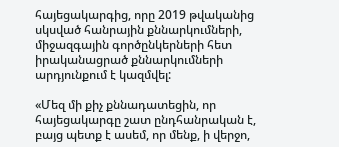հայեցակարգից, որը 2019 թվականից սկսված հանրային քննարկումների, միջազգային գործընկերների հետ իրականացրած քննարկումների արդյունքում է կազմվել:

«Մեզ մի քիչ քննադատեցին, որ հայեցակարգը շատ ընդհանրական է, բայց պետք է ասեմ, որ մենք, ի վերջո,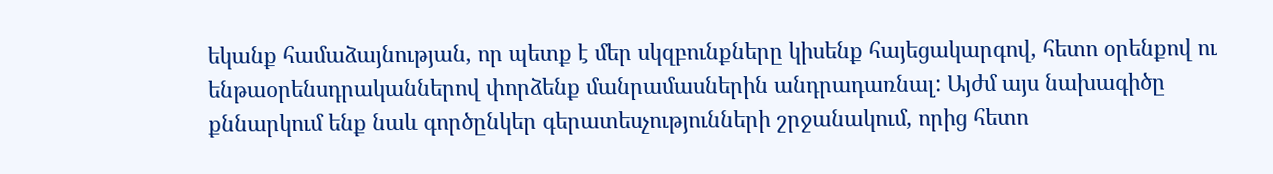եկանք համաձայնության, որ պետք է մեր սկզբունքները կիսենք հայեցակարգով, հետո օրենքով ու ենթաօրենսդրականներով փորձենք մանրամասներին անդրադառնալ: Այժմ այս նախագիծը քննարկում ենք նաև գործընկեր գերատեսչությունների շրջանակում, որից հետո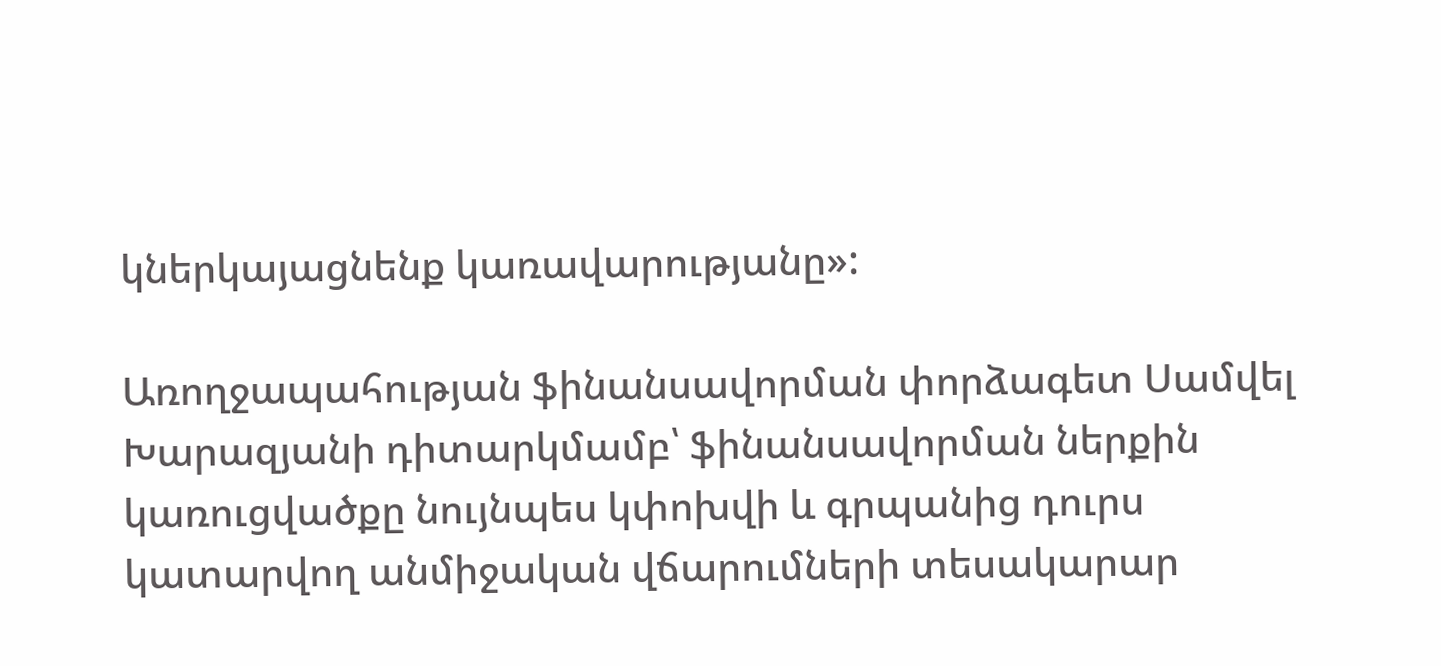կներկայացնենք կառավարությանը»:

Առողջապահության ֆինանսավորման փորձագետ Սամվել Խարազյանի դիտարկմամբ՝ ֆինանսավորման ներքին կառուցվածքը նույնպես կփոխվի և գրպանից դուրս կատարվող անմիջական վճարումների տեսակարար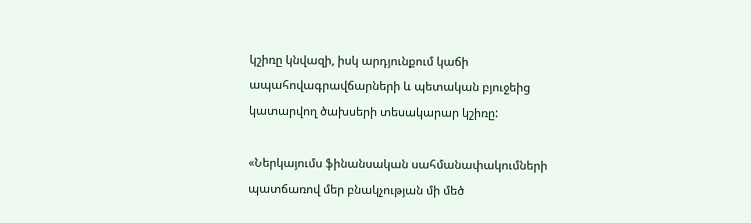կշիռը կնվազի, իսկ արդյունքում կաճի ապահովագրավճարների և պետական բյուջեից կատարվող ծախսերի տեսակարար կշիռը:

«Ներկայումս ֆինանսական սահմանափակումների պատճառով մեր բնակչության մի մեծ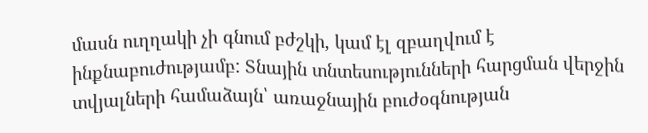մասն ուղղակի չի գնում բժշկի, կամ էլ զբաղվում է ինքնաբուժությամբ: Տնային տնտեսությունների հարցման վերջին տվյալների համաձայն՝ առաջնային բուժօգնության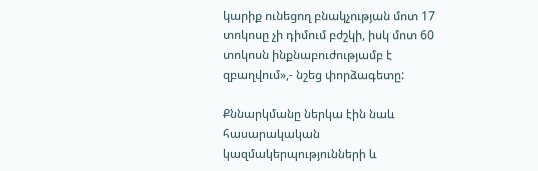կարիք ունեցող բնակչության մոտ 17 տոկոսը չի դիմում բժշկի, իսկ մոտ 60 տոկոսն ինքնաբուժությամբ է զբաղվում»,- նշեց փորձագետը:

Քննարկմանը ներկա էին նաև հասարակական կազմակերպությունների և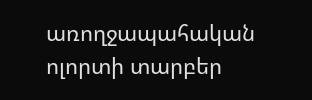առողջապահական ոլորտի տարբեր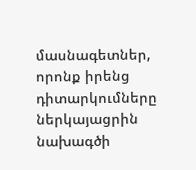մասնագետներ, որոնք իրենց դիտարկումները ներկայացրին նախագծի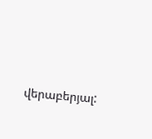վերաբերյալ: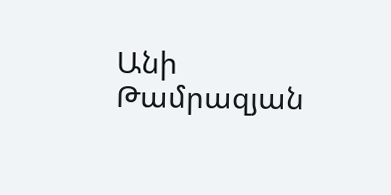Անի Թամրազյան